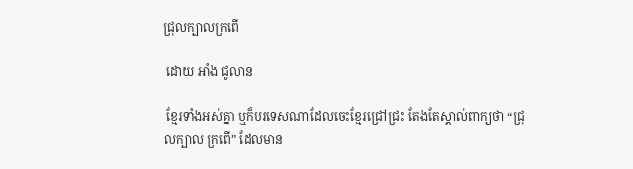ជ្រុលក្បាលក្រពើ

 ដោយ អាំង ជូលាន

 ខ្មែរទាំងអស់គ្នា ឬក៏បរទេសណាដែលចេះខ្មែរជ្រៅជ្រះ តែងតែស្គាល់ពាក្យថា “ជ្រុលក្បាល ក្រពើ” ដែលមាន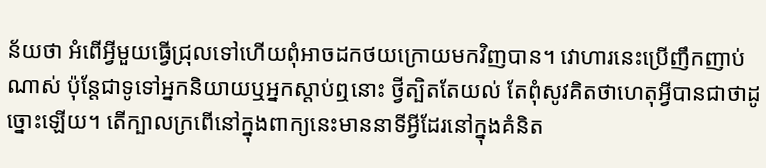ន័យថា អំពើអ្វីមួយធ្វើជ្រុលទៅហើយពុំអាចដកថយក្រោយមកវិញបាន។ វោហារនេះប្រើញឹកញាប់ណាស់ ប៉ុន្តែជាទូទៅអ្នកនិយាយឬអ្នកស្តាប់ឮនោះ ថ្វីត្បិតតែយល់ តែពុំសូវគិតថាហេតុអ្វីបានជាថាដូច្នោះឡើយ។ តើក្បាលក្រពើនៅក្នុងពាក្យនេះមាននាទីអ្វីដែរនៅក្នុងគំនិត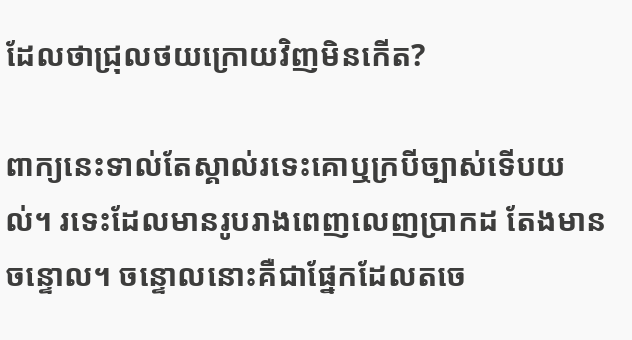ដែលថាជ្រុលថយក្រោយវិញមិនកើត?

ពាក្យនេះទាល់តែស្គាល់រទេះគោឬក្របីច្បាស់ទើបយល់។ រទេះដែលមានរូបរាងពេញលេញប្រាកដ តែងមានចន្ទោល។ ចន្ទោលនោះគឺជាផ្នែកដែលតចេ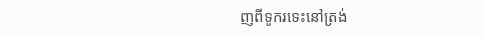ញពីទូករទេះនៅត្រង់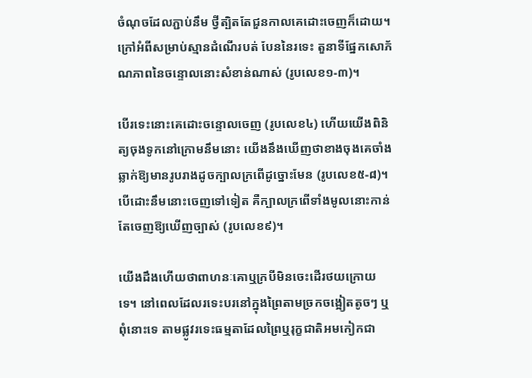ចំណុចដែលភ្ជាប់នឹម ថ្វីត្បិតតែជួនកាលគេដោះចេញក៏ដោយ។ ក្រៅអំពីសម្រាប់ស្មានដំណើរបត់ បែននៃរទេះ តួនាទីផ្នែកសោភ័ណភាពនៃចន្ទោលនោះសំខាន់ណាស់ (រូបលេខ១-៣)។

បើរទេះនោះគេដោះចន្ទោលចេញ (រូបលេខ៤) ហើយយើងពិនិត្យចុងទូកនៅក្រោមនឹមនោះ យើងនឹងឃើញថាខាងចុងគេចាំងឆ្លាក់ឱ្យមានរូបរាងដូចក្បាលក្រពើដូច្នោះមែន (រូបលេខ៥-៨)។ បើដោះនឹមនោះចេញទៅទៀត គឺក្បាលក្រពើទាំងមូលនោះកាន់តែចេញឱ្យឃើញច្បាស់ (រូបលេខ៩)។

យើងដឹងហើយថាពាហនៈគោឬក្របីមិនចេះដើរថយក្រោយទេ។ នៅពេលដែលរទេះបរនៅក្នុងព្រៃតាមច្រកចង្អៀតតូចៗ ឬពុំនោះទេ តាមផ្លូវរទេះធម្មតាដែលព្រៃឬរុក្ខជាតិអមកៀកជា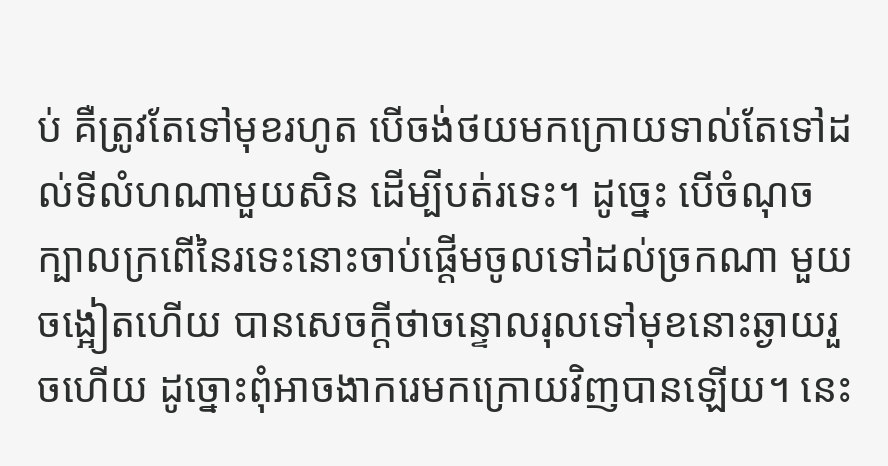ប់ គឺត្រូវតែទៅមុខរហូត បើចង់ថយមកក្រោយទាល់តែទៅដល់ទីលំហណាមួយសិន ដើម្បីបត់រទេះ។ ដូច្នេះ បើចំណុចក្បាលក្រពើនៃរទេះនោះចាប់ផ្តើមចូលទៅដល់ច្រកណា មួយចង្អៀតហើយ បានសេចក្តីថាចន្ទោលរុលទៅមុខនោះឆ្ងាយរួចហើយ ដូច្នោះពុំអាចងាករេមកក្រោយវិញបានឡើយ។ នេះ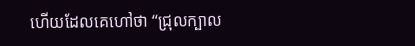ហើយដែលគេហៅថា “ជ្រុលក្បាល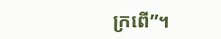ក្រពើ”។